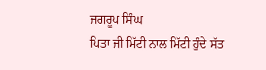ਜਗਰੂਪ ਸਿੰਘ
ਪਿਤਾ ਜੀ ਮਿੱਟੀ ਨਾਲ ਮਿੱਟੀ ਹੁੰਦੇ ਸੱਤ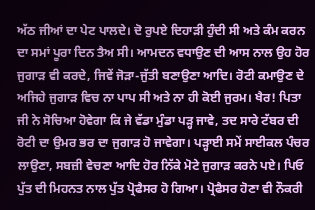ਅੱਠ ਜੀਆਂ ਦਾ ਪੇਟ ਪਾਲਦੇ। ਦੋ ਰੁਪਏ ਦਿਹਾੜੀ ਹੁੰਦੀ ਸੀ ਅਤੇ ਕੰਮ ਕਰਨ ਦਾ ਸਮਾਂ ਪੂਰਾ ਦਿਨ ਤੈਅ ਸੀ। ਆਮਦਨ ਵਧਾਉਣ ਦੀ ਆਸ ਨਾਲ ਉਹ ਹੋਰ ਜੁਗਾੜ ਵੀ ਕਰਦੇ, ਜਿਵੇਂ ਜੋੜਾ-ਜੁੱਤੀ ਬਣਾਉਣਾ ਆਦਿ। ਰੋਟੀ ਕਮਾਉਣ ਦੇ ਅਜਿਹੇ ਜੁਗਾੜ ਵਿਚ ਨਾ ਪਾਪ ਸੀ ਅਤੇ ਨਾ ਹੀ ਕੋਈ ਜੁਰਮ। ਖੈਰ! ਪਿਤਾ ਜੀ ਨੇ ਸੋਚਿਆ ਹੋਵੇਗਾ ਕਿ ਜੇ ਵੱਡਾ ਮੁੰਡਾ ਪੜ੍ਹ ਜਾਵੇ, ਤਦ ਸਾਰੇ ਟੱਬਰ ਦੀ ਰੋਟੀ ਦਾ ਉਮਰ ਭਰ ਦਾ ਜੁਗਾੜ ਹੋ ਜਾਵੇਗਾ। ਪੜ੍ਹਾਈ ਸਮੇਂ ਸਾਈਕਲ ਪੰਚਰ ਲਾਉਣਾ, ਸਬਜ਼ੀ ਵੇਚਣਾ ਆਦਿ ਹੋਰ ਨਿੱਕੇ ਮੋਟੇ ਜੁਗਾੜ ਕਰਨੇ ਪਏ। ਪਿਓ ਪੁੱਤ ਦੀ ਮਿਹਨਤ ਨਾਲ ਪੁੱਤ ਪ੍ਰੋਫੈਸਰ ਹੋ ਗਿਆ। ਪ੍ਰੋਫੈਸਰ ਹੋਣਾ ਵੀ ਨੌਕਰੀ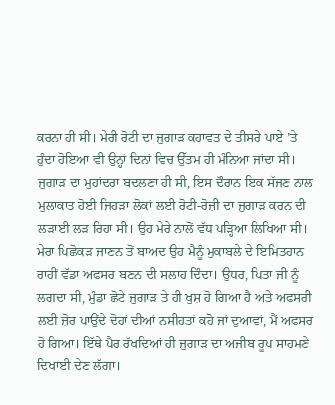ਕਰਨਾ ਹੀ ਸੀ। ਮੇਰੀ ਰੋਟੀ ਦਾ ਜੁਗਾੜ ਕਹਾਵਤ ਦੇ ਤੀਸਰੇ ਪਾਏ ’ਤੇ ਹੁੰਦਾ ਹੋਇਆ ਵੀ ਉਨ੍ਹਾਂ ਦਿਨਾਂ ਵਿਚ ਉੱਤਮ ਹੀ ਮੰਨਿਆ ਜਾਂਦਾ ਸੀ।
ਜੁਗਾੜ ਦਾ ਮੁਹਾਂਦਰਾ ਬਦਲਣਾ ਹੀ ਸੀ, ਇਸ ਦੌਰਾਨ ਇਕ ਸੱਜਣ ਨਾਲ ਮੁਲਾਕਾਤ ਹੋਈ ਜਿਹੜਾ ਲੋਕਾਂ ਲਈ ਰੋਟੀ-ਰੋਜ਼ੀ ਦਾ ਜੁਗਾੜ ਕਰਨ ਦੀ ਲੜਾਈ ਲੜ ਰਿਹਾ ਸੀ। ਉਹ ਮੇਰੇ ਨਾਲੋਂ ਵੱਧ ਪੜ੍ਹਿਆ ਲਿਖਿਆ ਸੀ। ਮੇਰਾ ਪਿਛੋਕੜ ਜਾਣਨ ਤੋਂ ਬਾਅਦ ਉਹ ਮੈਨੂੰ ਮੁਕਾਬਲੇ ਦੇ ਇਮਿਤਹਾਨ ਰਾਹੀਂ ਵੱਡਾ ਅਫਸਰ ਬਣਨ ਦੀ ਸਲਾਹ ਦਿੰਦਾ। ਉਧਰ, ਪਿਤਾ ਜੀ ਨੂੰ ਲਗਦਾ ਸੀ, ਮੁੰਡਾ ਛੋਟੇ ਜੁਗਾੜ ਤੇ ਹੀ ਖੁਸ਼ ਹੋ ਗਿਆ ਹੈ ਅਤੇ ਅਫਸਰੀ ਲਈ ਜ਼ੋਰ ਪਾਉਂਦੇ ਦੋਹਾਂ ਦੀਆਂ ਨਸੀਹਤਾਂ ਕਹੋ ਜਾਂ ਦੁਆਵਾਂ, ਮੈਂ ਅਫਸਰ ਹੋ ਗਿਆ। ਇੱਥੇ ਪੈਰ ਰੱਖਦਿਆਂ ਹੀ ਜੁਗਾੜ ਦਾ ਅਜੀਬ ਰੂਪ ਸਾਹਮਣੇ ਦਿਖਾਈ ਦੇਣ ਲੱਗਾ।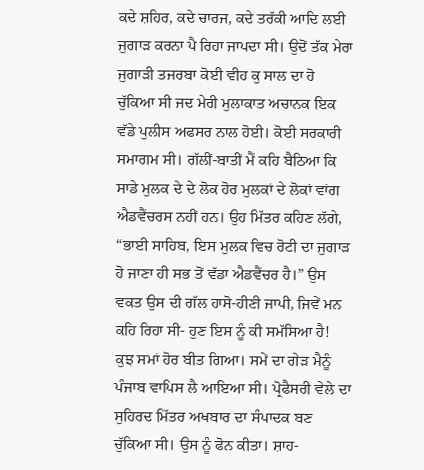ਕਦੇ ਸ਼ਹਿਰ, ਕਦੇ ਚਾਰਜ, ਕਦੇ ਤਰੱਕੀ ਆਦਿ ਲਈ ਜੁਗਾੜ ਕਰਨਾ ਪੈ ਰਿਹਾ ਜਾਪਦਾ ਸੀ। ਉਦੋਂ ਤੱਕ ਮੇਰਾ ਜੁਗਾੜੀ ਤਜਰਬਾ ਕੋਈ ਵੀਹ ਕੁ ਸਾਲ ਦਾ ਹੋ ਚੁੱਕਿਆ ਸੀ ਜਦ ਮੇਰੀ ਮੁਲਾਕਾਤ ਅਚਾਨਕ ਇਕ ਵੱਡੇ ਪੁਲੀਸ ਅਫਸਰ ਨਾਲ ਹੋਈ। ਕੋਈ ਸਰਕਾਰੀ ਸਮਾਗਮ ਸੀ। ਗੱਲੀਂ-ਬਾਤੀਂ ਮੈਂ ਕਹਿ ਬੈਠਿਆ ਕਿ ਸਾਡੇ ਮੁਲਕ ਦੇ ਦੇ ਲੋਕ ਹੋਰ ਮੁਲਕਾਂ ਦੇ ਲੋਕਾਂ ਵਾਂਗ ਐਡਵੈਂਚਰਸ ਨਹੀਂ ਹਨ। ਉਹ ਮਿੱਤਰ ਕਹਿਣ ਲੱਗੇ, “ਭਾਈ ਸਾਹਿਬ, ਇਸ ਮੁਲਕ ਵਿਚ ਰੋਟੀ ਦਾ ਜੁਗਾੜ ਹੋ ਜਾਣਾ ਹੀ ਸਭ ਤੋਂ ਵੱਡਾ ਐਡਵੈਂਚਰ ਹੈ।” ਉਸ ਵਕਤ ਉਸ ਦੀ ਗੱਲ ਹਾਸੋ-ਹੀਣੀ ਜਾਪੀ, ਜਿਵੇਂ ਮਨ ਕਹਿ ਰਿਹਾ ਸੀ- ਹੁਣ ਇਸ ਨੂੰ ਕੀ ਸਮੱਸਿਆ ਹੈ!
ਕੁਝ ਸਮਾਂ ਹੋਰ ਬੀਤ ਗਿਆ। ਸਮੇਂ ਦਾ ਗੇੜ ਮੈਨੂੰ ਪੰਜਾਬ ਵਾਪਿਸ ਲੈ ਆਇਆ ਸੀ। ਪ੍ਰੋਫੈਸਰੀ ਵੇਲੇ ਦਾ ਸੁਹਿਰਦ ਮਿੱਤਰ ਅਖਬਾਰ ਦਾ ਸੰਪਾਦਕ ਬਣ ਚੁੱਕਿਆ ਸੀ। ਉਸ ਨੂੰ ਫੋਨ ਕੀਤਾ। ਸ਼ਾਹ-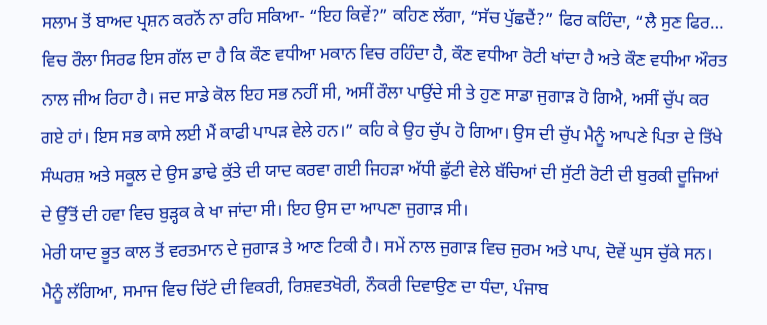ਸਲਾਮ ਤੋਂ ਬਾਅਦ ਪ੍ਰਸ਼ਨ ਕਰਨੋਂ ਨਾ ਰਹਿ ਸਕਿਆ- “ਇਹ ਕਿਵੇਂ?” ਕਹਿਣ ਲੱਗਾ, “ਸੱਚ ਪੁੱਛਦੈਂ?” ਫਿਰ ਕਹਿੰਦਾ, “ਲੈ ਸੁਣ ਫਿਰ… ਵਿਚ ਰੌਲਾ ਸਿਰਫ ਇਸ ਗੱਲ ਦਾ ਹੈ ਕਿ ਕੌਣ ਵਧੀਆ ਮਕਾਨ ਵਿਚ ਰਹਿੰਦਾ ਹੈ, ਕੌਣ ਵਧੀਆ ਰੋਟੀ ਖਾਂਦਾ ਹੈ ਅਤੇ ਕੌਣ ਵਧੀਆ ਔਰਤ ਨਾਲ ਜੀਅ ਰਿਹਾ ਹੈ। ਜਦ ਸਾਡੇ ਕੋਲ ਇਹ ਸਭ ਨਹੀਂ ਸੀ, ਅਸੀਂ ਰੌਲਾ ਪਾਉਂਦੇ ਸੀ ਤੇ ਹੁਣ ਸਾਡਾ ਜੁਗਾੜ ਹੋ ਗਿਐ, ਅਸੀਂ ਚੁੱਪ ਕਰ ਗਏ ਹਾਂ। ਇਸ ਸਭ ਕਾਸੇ ਲਈ ਮੈਂ ਕਾਫੀ ਪਾਪੜ ਵੇਲੇ ਹਨ।” ਕਹਿ ਕੇ ਉਹ ਚੁੱਪ ਹੋ ਗਿਆ। ਉਸ ਦੀ ਚੁੱਪ ਮੈਨੂੰ ਆਪਣੇ ਪਿਤਾ ਦੇ ਤਿੱਖੇ ਸੰਘਰਸ਼ ਅਤੇ ਸਕੂਲ ਦੇ ਉਸ ਡਾਢੇ ਕੁੱਤੇ ਦੀ ਯਾਦ ਕਰਵਾ ਗਈ ਜਿਹੜਾ ਅੱਧੀ ਛੁੱਟੀ ਵੇਲੇ ਬੱਚਿਆਂ ਦੀ ਸੁੱਟੀ ਰੋਟੀ ਦੀ ਬੁਰਕੀ ਦੂਜਿਆਂ ਦੇ ਉੱਤੋਂ ਦੀ ਹਵਾ ਵਿਚ ਬੁੜ੍ਹਕ ਕੇ ਖਾ ਜਾਂਦਾ ਸੀ। ਇਹ ਉਸ ਦਾ ਆਪਣਾ ਜੁਗਾੜ ਸੀ।
ਮੇਰੀ ਯਾਦ ਭੂਤ ਕਾਲ ਤੋਂ ਵਰਤਮਾਨ ਦੇ ਜੁਗਾੜ ਤੇ ਆਣ ਟਿਕੀ ਹੈ। ਸਮੇਂ ਨਾਲ ਜੁਗਾੜ ਵਿਚ ਜੁਰਮ ਅਤੇ ਪਾਪ, ਦੋਵੇਂ ਘੁਸ ਚੁੱਕੇ ਸਨ। ਮੈਨੂੰ ਲੱਗਿਆ, ਸਮਾਜ ਵਿਚ ਚਿੱਟੇ ਦੀ ਵਿਕਰੀ, ਰਿਸ਼ਵਤਖੋਰੀ, ਨੌਕਰੀ ਦਿਵਾਉਣ ਦਾ ਧੰਦਾ, ਪੰਜਾਬ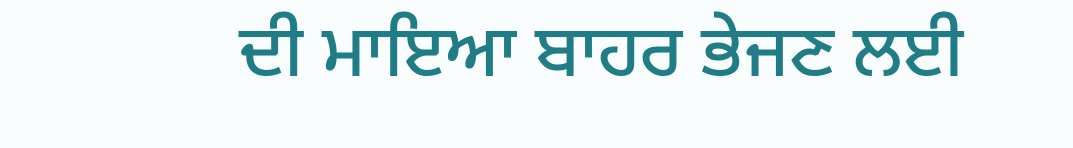ਦੀ ਮਾਇਆ ਬਾਹਰ ਭੇਜਣ ਲਈ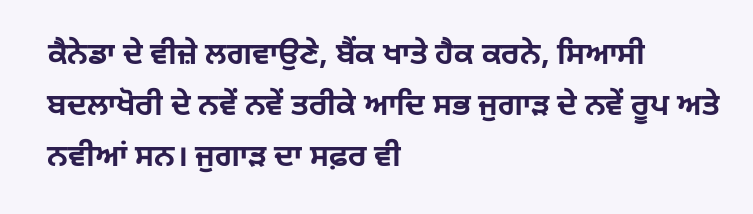ਕੈਨੇਡਾ ਦੇ ਵੀਜ਼ੇ ਲਗਵਾਉਣੇ, ਬੈਂਕ ਖਾਤੇ ਹੈਕ ਕਰਨੇ, ਸਿਆਸੀ ਬਦਲਾਖੋਰੀ ਦੇ ਨਵੇਂ ਨਵੇਂ ਤਰੀਕੇ ਆਦਿ ਸਭ ਜੁਗਾੜ ਦੇ ਨਵੇਂ ਰੂਪ ਅਤੇ ਨਵੀਆਂ ਸਨ। ਜੁਗਾੜ ਦਾ ਸਫ਼ਰ ਵੀ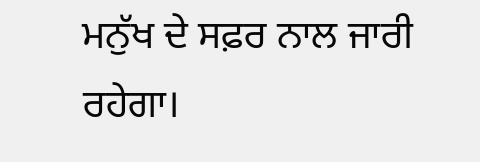ਮਨੁੱਖ ਦੇ ਸਫ਼ਰ ਨਾਲ ਜਾਰੀ ਰਹੇਗਾ।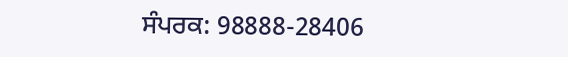ਸੰਪਰਕ: 98888-28406